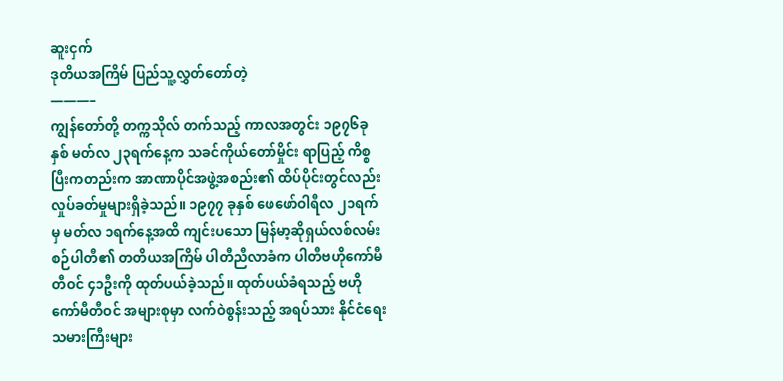ဆူးငှက်
ဒုတိယအကြိမ် ပြည်သူ့လွှတ်တော်တဲ့
———–
ကျွန်တော်တို့ တက္ကသိုလ် တက်သည့် ကာလအတွင်း ၁၉၇၆ခုနှစ် မတ်လ ၂၃ရက်နေ့က သခင်ကိုယ်တော်မှိုင်း ရာပြည့် ကိစ္စပြီးကတည်းက အာဏာပိုင်အဖွဲ့အစည်း၏ ထိပ်ပိုင်းတွင်လည်း လှုပ်ခတ်မှုများရှိခဲ့သည်။ ၁၉၇၇ ခုနှစ် ဖေဖော်ဝါရီလ ၂၁ရက်မှ မတ်လ ၁ရက်နေ့အထိ ကျင်းပသော မြန်မာ့ဆိုရှယ်လစ်လမ်းစဉ်ပါတီ၏ တတိယအကြိမ် ပါတီညီလာခံက ပါတီဗဟိုကော်မီတီဝင် ၄၁ဦးကို ထုတ်ပယ်ခဲ့သည်။ ထုတ်ပယ်ခံရသည့် ဗဟိုကော်မီတီဝင် အများစုမှာ လက်ဝဲစွန်းသည့် အရပ်သား နိုင်ငံရေးသမားကြီးများ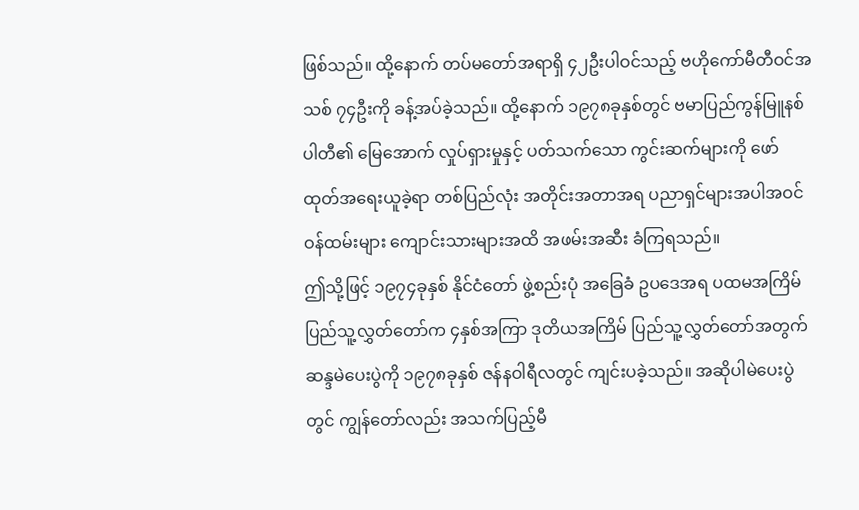ဖြစ်သည်။ ထို့နောက် တပ်မတော်အရာရှိ ၄၂ဦးပါဝင်သည့် ဗဟိုကော်မီတီဝင်အသစ် ၇၄ဦးကို ခန့်အပ်ခဲ့သည်။ ထို့နောက် ၁၉၇၈ခုနှစ်တွင် ဗမာပြည်ကွန်မြူနစ်ပါတီ၏ မြေအောက် လှုပ်ရှားမှုနှင့် ပတ်သက်သော ကွင်းဆက်များကို ဖော်ထုတ်အရေးယူခဲ့ရာ တစ်ပြည်လုံး အတိုင်းအတာအရ ပညာရှင်များအပါအဝင် ဝန်ထမ်းများ ကျောင်းသားများအထိ အဖမ်းအဆီး ခံကြရသည်။
ဤသို့ဖြင့် ၁၉၇၄ခုနှစ် နိုင်ငံတော် ဖွဲ့စည်းပုံ အခြေခံ ဥပဒေအရ ပထမအကြိမ် ပြည်သူ့လွှတ်တော်က ၄နှစ်အကြာ ဒုတိယအကြိမ် ပြည်သူ့လွှတ်တော်အတွက် ဆန္ဒမဲပေးပွဲကို ၁၉၇၈ခုနှစ် ဇန်နဝါရီလတွင် ကျင်းပခဲ့သည်။ အဆိုပါမဲပေးပွဲတွင် ကျွန်တော်လည်း အသက်ပြည့်မီ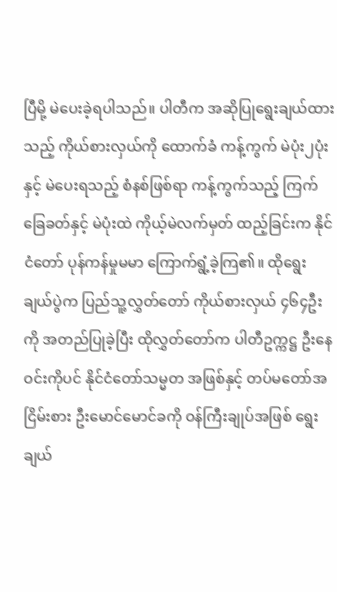ပြီမို့ မဲပေးခဲ့ရပါသည်။ ပါတီက အဆိုပြုရွေးချယ်ထားသည့် ကိုယ်စားလှယ်ကို ထောက်ခံ ကန့်ကွက် မဲပုံး၂ပုံးနှင့် မဲပေးရသည့် စံနစ်ဖြစ်ရာ ကန့်ကွက်သည့် ကြက်ခြေခတ်နှင့် မဲပုံးထဲ ကိုယ့်မဲလက်မှတ် ထည့်ခြင်းက နိုင်ငံတော် ပုန်ကန်မှုမမာ ကြောက်ရွံ့ခဲ့ကြ၏။ ထိုရွေးချယ်ပွဲက ပြည်သူ့လွှတ်တော် ကိုယ်စားလှယ် ၄၆၄ဦးကို အတည်ပြုခဲ့ပြီး ထိုလွှတ်တော်က ပါတီဥက္ကဋ္ဌ ဦးနေဝင်းကိုပင် နိုင်ငံတော်သမ္မတ အဖြစ်နှင့် တပ်မတော်အငြိမ်းစား ဦးမောင်မောင်ခကို ဝန်ကြီးချုပ်အဖြစ် ရွေးချယ်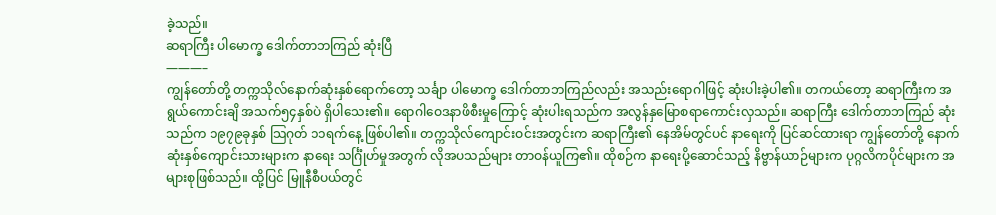ခဲ့သည်။
ဆရာကြီး ပါမောက္ခ ဒေါက်တာဘကြည် ဆုံးပြီ
———–
ကျွန်တော်တို့ တက္ကသိုလ်နောက်ဆုံးနှစ်ရောက်တော့ သင်္ချာ ပါမောက္ခ ဒေါက်တာဘကြည်လည်း အသည်းရောဂါဖြင့် ဆုံးပါးခဲ့ပါ၏။ တကယ်တော့ ဆရာကြီးက အရွယ်ကောင်းချိ အသက်၅၄နှစ်ပဲ ရှိပါသေး၏။ ရောဂါဝေဒနာဖိစီးမှုကြောင့် ဆုံးပါးရသည်က အလွန်နှမြောစရာကောင်းလှသည်။ ဆရာကြီး ဒေါက်တာဘကြည် ဆုံးသည်က ၁၉၇၉ခုနှစ် သြဂုတ် ၁၁ရက်နေ့ ဖြစ်ပါ၏။ တက္ကသိုလ်ကျောင်းဝင်းအတွင်းက ဆရာကြီး၏ နေအိမ်တွင်ပင် နာရေးကို ပြင်ဆင်ထားရာ ကျွန်တော်တို့ နောက်ဆုံးနှစ်ကျောင်းသားများက နာရေး သင်္ဂြုံဟ်မှုအတွက် လိုအပသည်များ တာဝန်ယူကြ၏။ ထိုစဉ်က နာရေးပို့ဆောင်သည့် နိဗ္ဗာန်ယာဉ်များက ပုဂ္ဂလိကပိုင်များက အများစုဖြစ်သည်။ ထို့ပြင် မြူနီစီပယ်တွင်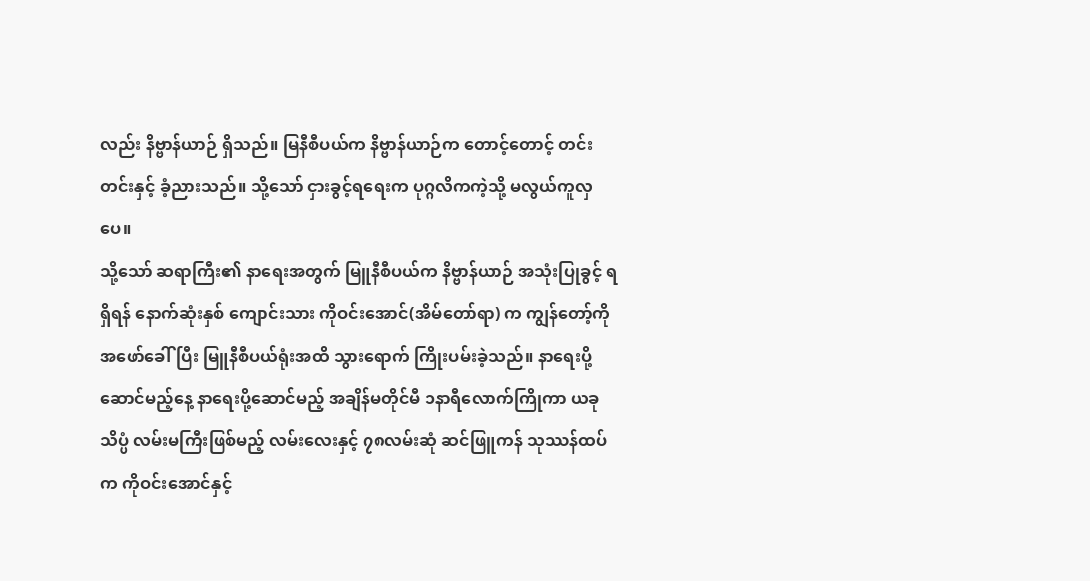လည်း နိဗ္ဗာန်ယာဉ် ရှိသည်။ မြနီစီပယ်က နိဗ္ဗာန်ယာဉ်က တောင့်တောင့် တင်းတင်းနှင့် ခံ့ညားသည်။ သို့သော် ငှားခွင့်ရရေးက ပုဂ္ဂလိကကဲ့သို့ မလွယ်ကူလှပေ။
သို့သော် ဆရာကြီး၏ နာရေးအတွက် မြူနီစီပယ်က နိဗ္ဗာန်ယာဉ် အသုံးပြုခွင့် ရရှိရန် နောက်ဆုံးနှစ် ကျောင်းသား ကိုဝင်းအောင်(အိမ်တော်ရာ) က ကျွန်တော့်ကို အဖော်ခေါ်ပြီး မြူနီစီပယ်ရုံးအထိ သွားရောက် ကြိုးပမ်းခဲ့သည်။ နာရေးပို့ဆောင်မည့်နေ့ နာရေးပို့ဆောင်မည့် အချိန်မတိုင်မီ ၁နာရီလောက်ကြိုကာ ယခု သိပ္ပံ လမ်းမကြီးဖြစ်မည့် လမ်းလေးနှင့် ၇၈လမ်းဆုံ ဆင်ဖြူကန် သုဿန်ထပ်က ကိုဝင်းအောင်နှင့်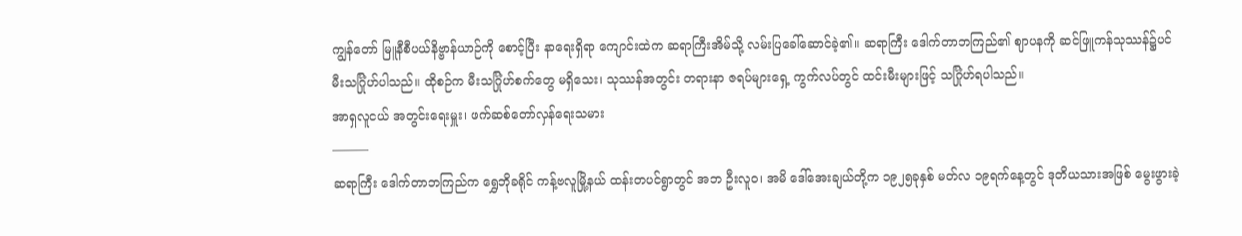ကျွန်တော် မြူနီစီပယ်နိဗ္ဗာန်ယာဉ်ကို စောင့်ပြီး နာရေးရှိရာ ကျောင်းထဲက ဆရာကြီးအိမ်သို့ လမ်းပြခေါ်ဆောင်ခဲ့၏။ ဆရာကြီး ဒေါက်တာဘကြည်၏ ဈာပနကို ဆင်ဖြူကန်သုဿန်၌ပင် မီးသင်္ဂြုံဟ်ပါသည်။ ထိုစဉ်က မီးသင်္ဂြုံဟ်စက်တွေ မရှိသေး၊ သုဿန်အတွင်း တရားနာ ဇရပ်များရှေ့ ကွက်လပ်တွင် ထင်းမီးများဖြင့် သင်္ဂြုံဟ်ရပါသည်။
အာရှလူငယ် အတွင်းရေးမှူး၊ ဖက်ဆစ်တော်လှန်ရေးသမား
———
ဆရာကြီး ဒေါက်တာဘကြည်က ရွှေဘိုခရိုင် ကန့်ဗလူမြို့နယ် ထန်းတပင်ရွာတွင် အဘ ဦးလူဝ၊ အမိ ဒေါ်အေးချယ်တို့က ၁၉၂၅ခုနှစ် မတ်လ ၁၉ရက်နေ့တွင် ဒုတိယသားအဖြစ် မွေးဖွားခဲ့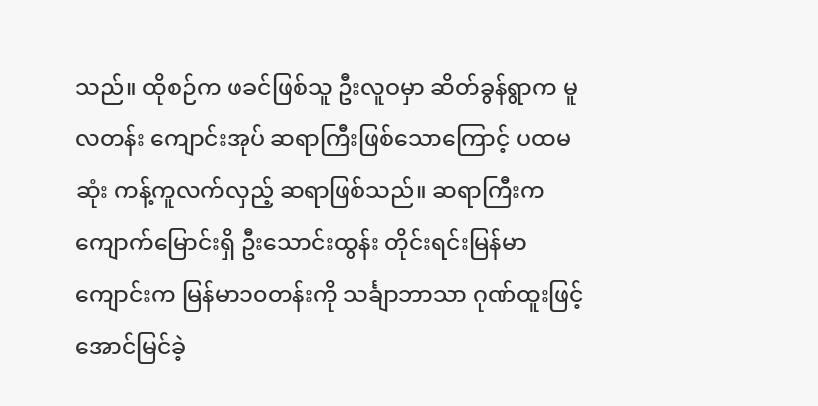သည်။ ထိုစဉ်က ဖခင်ဖြစ်သူ ဦးလူဝမှာ ဆိတ်ခွန်ရွာက မူလတန်း ကျောင်းအုပ် ဆရာကြီးဖြစ်သောကြောင့် ပထမဆုံး ကန့်ကူလက်လှည့် ဆရာဖြစ်သည်။ ဆရာကြီးက ကျောက်မြောင်းရှိ ဦးသောင်းထွန်း တိုင်းရင်းမြန်မာကျောင်းက မြန်မာ၁၀တန်းကို သင်္ချာဘာသာ ဂုဏ်ထူးဖြင့် အောင်မြင်ခဲ့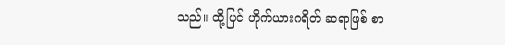သည်။ ထို့ပြင် ဟိုက်ယားဂရိတ် ဆရာဖြစ် စာ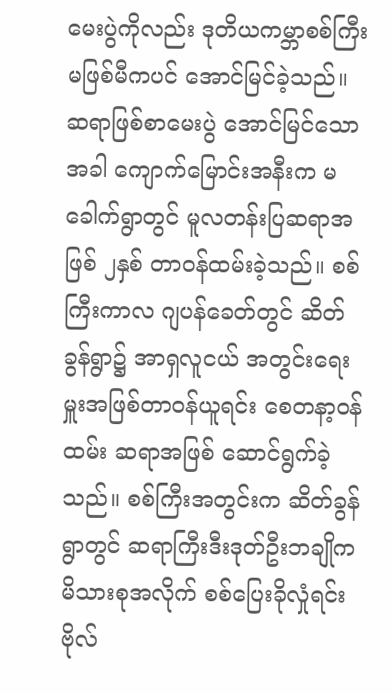မေးပွဲကိုလည်း ဒုတိယကမ္ဘာစစ်ကြီး မဖြစ်မီကပင် အောင်မြင်ခဲ့သည်။
ဆရာဖြစ်စာမေးပွဲ အောင်မြင်သောအခါ ကျောက်မြောင်းအနီးက မခေါက်ရွာတွင် မူလတန်းပြဆရာအဖြစ် ၂နှစ် တာဝန်ထမ်းခဲ့သည်။ စစ်ကြီးကာလ ဂျပန်ခေတ်တွင် ဆိတ်ခွန်ရွာ၌ အာရှလူငယ် အတွင်းရေးမှူးအဖြစ်တာဝန်ယူရင်း စေတနာ့ဝန်ထမ်း ဆရာအဖြစ် ဆောင်ရွက်ခဲ့သည်။ စစ်ကြီးအတွင်းက ဆိတ်ခွန်ရွာတွင် ဆရာကြီးဒီးဒုတ်ဦးဘချိုက မိသားစုအလိုက် စစ်ပြေးခိုလှုံရင်း ဗိုလ်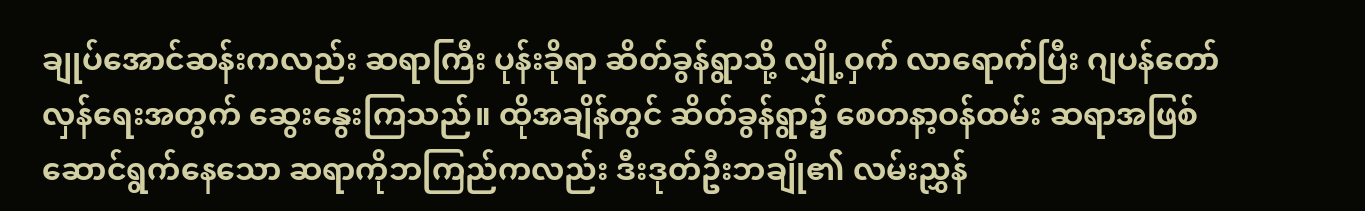ချုပ်အောင်ဆန်းကလည်း ဆရာကြီး ပုန်းခိုရာ ဆိတ်ခွန်ရွာသို့ လျှို့ဝှက် လာရောက်ပြီး ဂျပန်တော်လှန်ရေးအတွက် ဆွေးနွေးကြသည်။ ထိုအချိန်တွင် ဆိတ်ခွန်ရွာ၌ စေတနာ့ဝန်ထမ်း ဆရာအဖြစ်ဆောင်ရွက်နေသော ဆရာကိုဘကြည်ကလည်း ဒီးဒုတ်ဦးဘချို၏ လမ်းညွှန်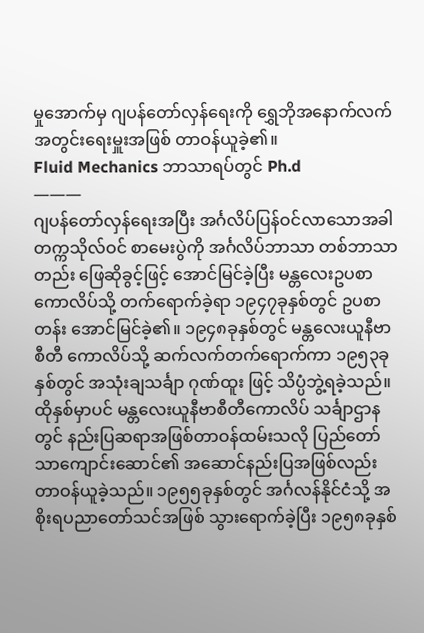မှုအောက်မှ ဂျပန်တော်လှန်ရေးကို ရွှေဘိုအနောက်လက် အတွင်းရေးမှူးအဖြစ် တာဝန်ယူခဲ့၏။
Fluid Mechanics ဘာသာရပ်တွင် Ph.d
———
ဂျပန်တော်လှန်ရေးအပြီး အင်္ဂလိပ်ပြန်ဝင်လာသောအခါ တက္ကသိုလ်ဝင် စာမေးပွဲကို အင်္ဂလိပ်ဘာသာ တစ်ဘာသာတည်း ဖြေဆိုခွင့်ဖြင့် အောင်မြင်ခဲ့ပြီး မန္တလေးဥပစာကောလိပ်သို့ တက်ရောက်ခဲ့ရာ ၁၉၄၇ခုနှစ်တွင် ဥပစာတန်း အောင်မြင်ခဲ့၏။ ၁၉၄၈ခုနှစ်တွင် မန္တလေးယူနီဗာစီတီ ကောလိပ်သို့ ဆက်လက်တက်ရောက်ကာ ၁၉၅၃ခုနှစ်တွင် အသုံးချသင်္ချာ ဂုဏ်ထူး ဖြင့် သိပ္ပံဘွဲ့ရခဲ့သည်။ ထိုနှစ်မှာပင် မန္တလေးယူနီဗာစီတီကောလိပ် သင်္ချာဌာနတွင် နည်းပြဆရာအဖြစ်တာဝန်ထမ်းသလို ပြည်တော်သာကျောင်းဆောင်၏ အဆောင်နည်းပြအဖြစ်လည်း တာဝန်ယူခဲ့သည်။ ၁၉၅၅ခုနှစ်တွင် အင်္ဂလန်နိုင်ငံသို့ အစိုးရပညာတော်သင်အဖြစ် သွားရောက်ခဲ့ပြီး ၁၉၅၈ခုနှစ်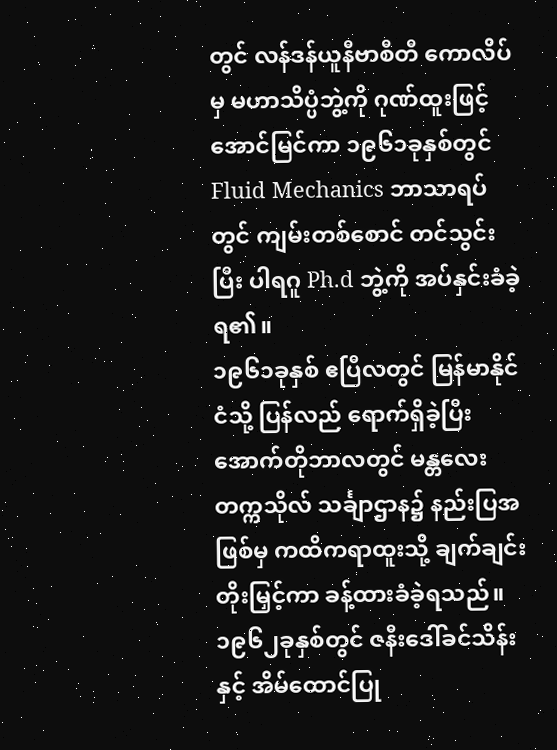တွင် လန်ဒန်ယူနီဗာစီတီ ကောလိပ်မှ မဟာသိပ္ပံဘွဲ့ကို ဂုဏ်ထူးဖြင့် အောင်မြင်ကာ ၁၉၆၁ခုနှစ်တွင် Fluid Mechanics ဘာသာရပ်တွင် ကျမ်းတစ်စောင် တင်သွင်းပြီး ပါရဂူ Ph.d ဘွဲ့ကို အပ်နှင်းခံခဲ့ရ၏။
၁၉၆၁ခုနှစ် ဧပြီလတွင် မြန်မာနိုင်ငံသို့ ပြန်လည် ရောက်ရှိခဲ့ပြီး အောက်တိုဘာလတွင် မန္တလေးတက္ကသိုလ် သင်္ချာဌာန၌ နည်းပြအဖြစ်မှ ကထိကရာထူးသို့ ချက်ချင်းတိုးမြှင့်ကာ ခန့်ထားခံခဲ့ရသည်။ ၁၉၆၂ခုနှစ်တွင် ဇနီးဒေါ်ခင်သိန်းနှင့် အိမ်ထောင်ပြု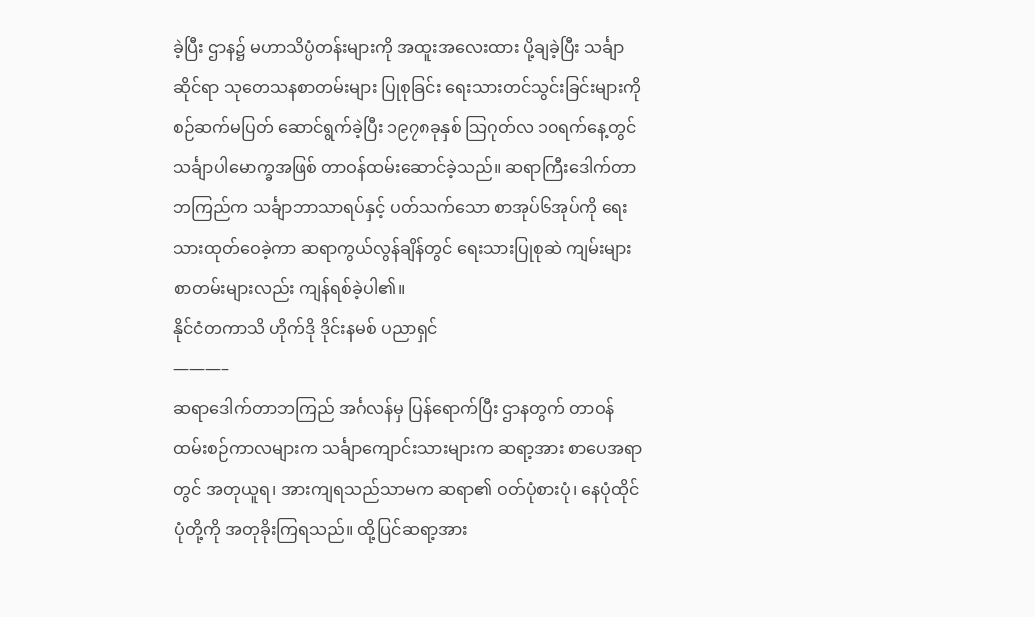ခဲ့ပြီး ဌာန၌ မဟာသိပ္ပံတန်းများကို အထူးအလေးထား ပို့ချခဲ့ပြီး သင်္ချာဆိုင်ရာ သုတေသနစာတမ်းများ ပြုစုခြင်း ရေးသားတင်သွင်းခြင်းများကို စဉ်ဆက်မပြတ် ဆောင်ရွက်ခဲ့ပြီး ၁၉၇၈ခုနှစ် သြဂုတ်လ ၁၀ရက်နေ့တွင် သင်္ချာပါမောက္ခအဖြစ် တာဝန်ထမ်းဆောင်ခဲ့သည်။ ဆရာကြီးဒေါက်တာဘကြည်က သင်္ချာဘာသာရပ်နှင့် ပတ်သက်သော စာအုပ်၆အုပ်ကို ရေးသားထုတ်ဝေခဲ့ကာ ဆရာကွယ်လွန်ချိန်တွင် ရေးသားပြုစုဆဲ ကျမ်းများ စာတမ်းများလည်း ကျန်ရစ်ခဲ့ပါ၏။
နိုင်ငံတကာသိ ဟိုက်ဒို ဒိုင်းနမစ် ပညာရှင်
———–
ဆရာဒေါက်တာဘကြည် အင်္ဂလန်မှ ပြန်ရောက်ပြီး ဌာနတွက် တာဝန်ထမ်းစဉ်ကာလများက သင်္ချာကျောင်းသားများက ဆရာ့အား စာပေအရာတွင် အတုယူရ၊ အားကျရသည်သာမက ဆရာ၏ ဝတ်ပုံစားပုံ၊ နေပုံထိုင်ပုံတို့ကို အတုခိုးကြရသည်။ ထို့ပြင်ဆရာ့အား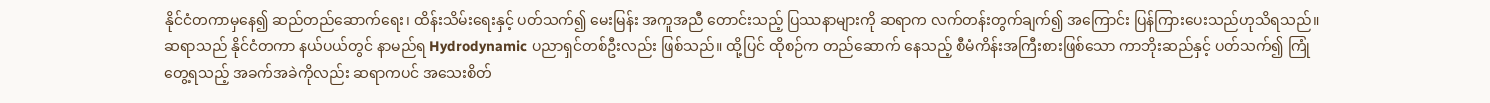နိုင်ငံတကာမှနေ၍ ဆည်တည်ဆောက်ရေး၊ ထိန်းသိမ်းရေးနှင့် ပတ်သက်၍ မေးမြန်း အကူအညီ တောင်းသည့် ပြဿနာများကို ဆရာက လက်တန်းတွက်ချက်၍ အကြောင်း ပြန်ကြားပေးသည်ဟုသိရသည်။ ဆရာသည် နိုင်ငံတကာ နယ်ပယ်တွင် နာမည်ရ Hydrodynamic ပညာရှင်တစ်ဦးလည်း ဖြစ်သည်။ ထို့ပြင် ထိုစဉ်က တည်ဆောက် နေသည့် စီမံကိန်းအကြီးစားဖြစ်သော ကာဘိုးဆည်နှင့် ပတ်သက်၍ ကြုံတွေ့ရသည့် အခက်အခဲကိုလည်း ဆရာကပင် အသေးစိတ်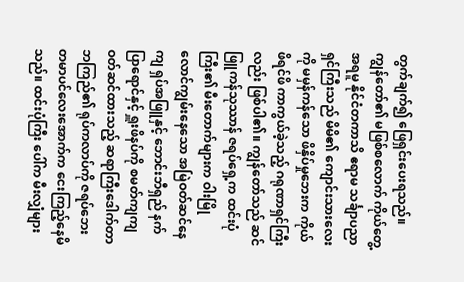တွက်ချက်၍ ဖြေရှင်းပေးရသည်။
ကျွန်တော်၏ မဖြစ်စလောက် ကိုယ်တွေ့အရမူ နိုင်ငံတကာသိ ဧရာမ သင်္ချာပညာရှင်ကြီးသည် မိမိ၏ ကျောင်းသားလေးကို မမှန်ကန်သော ဖိနှိပ်မှုဘေးက ကိုယ်ဖိရင်ဖိ ကာကွယ်ခဲ့သည့် ဂရုဏာရှင်ကြီးလည်း ဖြစ်ပါ၏။ ကျွန်တော်သည် ဆင်ဖြူကန်သုဿာန် ဇရပ်ရှေ့က ထင်းပုံကြီး၏ မီးတောက်များက ဝါးမြိုလောင်ကျွမ်းနေသော အမြဲဝတ်ဆင်နေကျ ရှပ်အဖြူနှင့် ဘောင်းဘီရှည် နက်ပြာရောင်နှင့် ရှူးဖိနပ်ကို စမတ်ကျကျ ဝတ်ဆင်ထားသည့် ဆရာကြီးဒေါက်တာဘကြည်၏ ရုပ်ကလာပ်ကို ဇရပ်ဘေး တမာပင်လေးအောက်က ငေးကြည့်နေမိသည်။ ထင်းပုံကြီး ပေါ်က မီးလျှံများ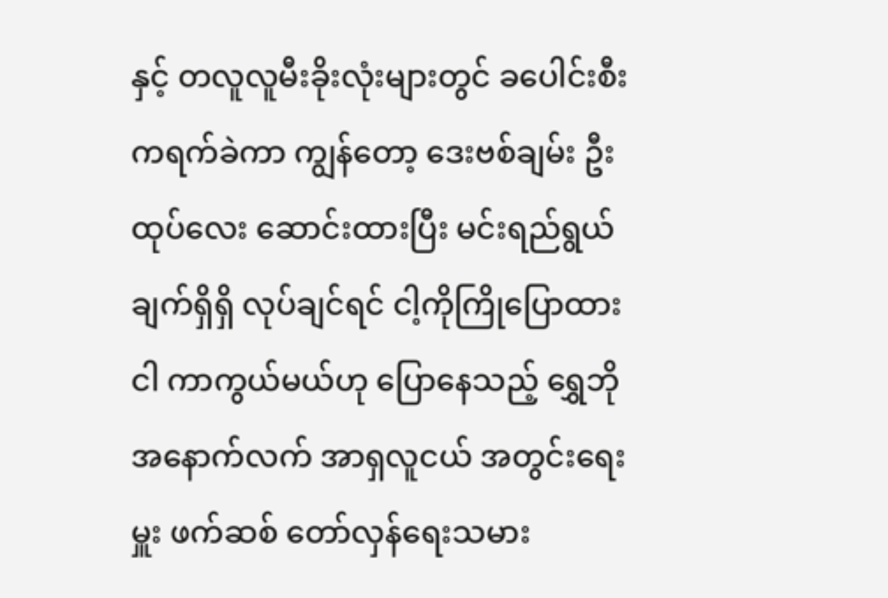နှင့် တလူလူမီးခိုးလုံးများတွင် ခပေါင်းစီးကရက်ခဲကာ ကျွန်တော့ ဒေးဗစ်ချမ်း ဦးထုပ်လေး ဆောင်းထားပြီး မင်းရည်ရွယ်ချက်ရှိရှိ လုပ်ချင်ရင် ငါ့ကိုကြိုပြောထား ငါ ကာကွယ်မယ်ဟု ပြောနေသည့် ရွှေဘို အနောက်လက် အာရှလူငယ် အတွင်းရေးမှူး ဖက်ဆစ် တော်လှန်ရေးသမား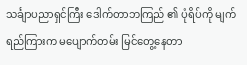သင်္ချာပညာရှင်ကြီး ဒေါက်တာဘကြည် ၏ ပုံရိပ်ကို မျက်ရည်ကြားက မပျောက်တမ်း မြင်တွေ့နေတာ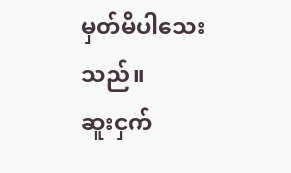မှတ်မိပါသေးသည်။
ဆူးငှက်